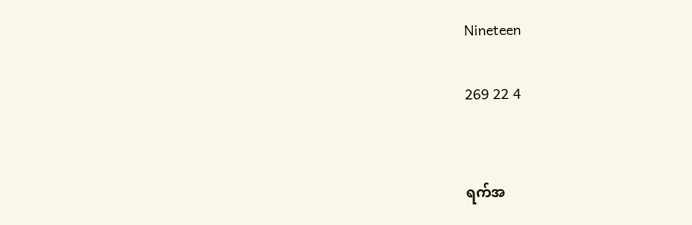Nineteen

269 22 4


ရက်အ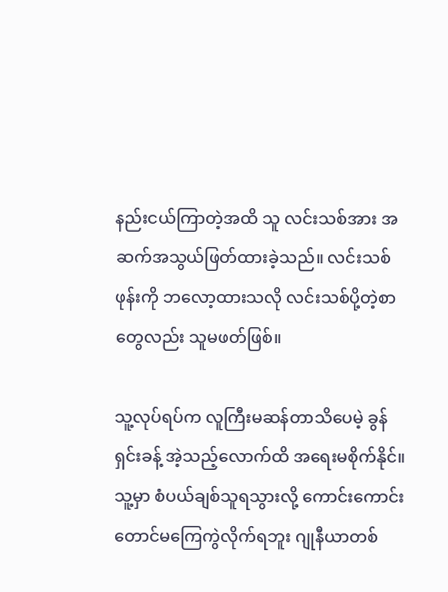နည်းငယ်ကြာတဲ့အထိ သူ လင်းသစ်အား အဆက်အသွယ်ဖြတ်ထားခဲ့သည်။ လင်းသစ်ဖုန်းကို ဘလော့ထားသလို လင်းသစ်ပို့တဲ့စာတွေလည်း သူမဖတ်ဖြစ်။

သူ့လုပ်ရပ်က လူကြီးမဆန်တာသိပေမဲ့ ခွန်ရှင်းခန့် အဲ့သည့်လောက်ထိ အရေးမစိုက်နိုင်။
သူ့မှာ စံပယ်ချစ်သူရသွားလို့ ကောင်းကောင်းတောင်မကြေကွဲလိုက်ရဘူး ဂျုနီယာတစ်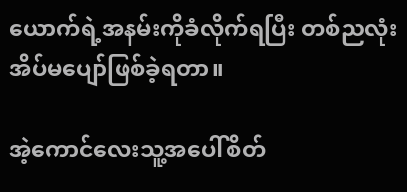ယောက်ရဲ့အနမ်းကိုခံလိုက်ရပြီး တစ်ညလုံးအိပ်မပျော်ဖြစ်ခဲ့ရတာ။

အဲ့ကောင်လေးသူ့အပေါ်စိတ်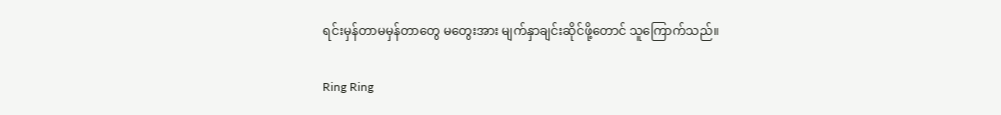ရင်းမှန်တာမမှန်တာတွေ မတွေးအား မျက်နှာချင်းဆိုင်ဖို့တောင် သူကြောက်သည်။

Ring Ring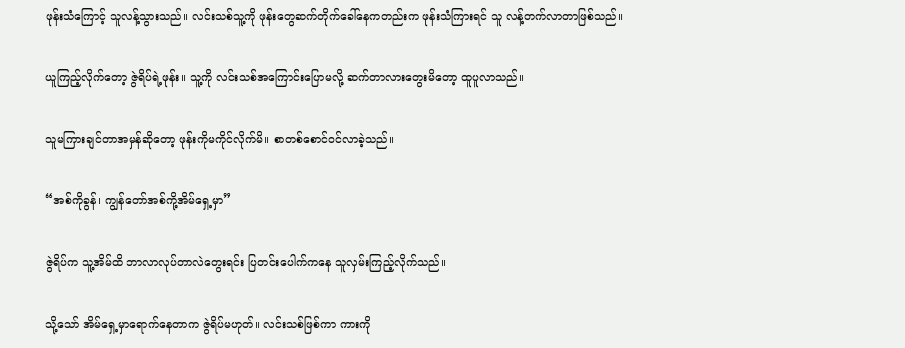ဖုန်းသံကြောင့် သူလန့်သွားသည်။ လင်းသစ်သူ့ကို ဖုန်းတွေဆက်တိုက်ခေါ်နေကတည်းက ဖုန်းသံကြားရင် သူ လန့်တက်လာတာဖြစ်သည်။

ယူကြည့်လိုက်တော့ ဇွဲရိပ်ရဲ့ဖုန်း။ သူ့ကို လင်းသစ်အကြောင်းပြောမလို့ ဆက်တာလားတွေးမိတော့ ထူပူလာသည်။

သူမကြားချင်တာအမှန်ဆိုတော့ ဖုန်းကိုမကိုင်လိုက်မိ။ စာတစ်စောင်ဝင်လာခဲ့သည်။

“အစ်ကိုခွန်၊ ကျွန်တော်အစ်ကို့အိမ်ရှေ့မှာ”

ဇွဲရိပ်က သူ့အိမ်ထိ ဘာလာလုပ်တာလဲတွေးရင်း ပြတင်းပေါက်ကနေ သူလှမ်းကြည့်လိုက်သည်။

သို့သော် အိမ်ရှေ့မှာရောက်နေတာက ဇွဲရိပ်မဟုတ်။ လင်းသစ်ဖြစ်ကာ ကားကို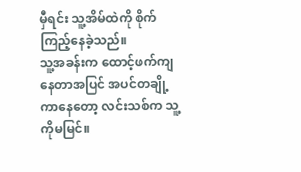မှီရင်း သူ့အိမ်ထဲကို စိုက်ကြည့်နေခဲ့သည်။
သူ့အခန်းက ထောင့်ဖက်ကျနေတာအပြင် အပင်တချို့ကာနေတော့ လင်းသစ်က သူ့ကိုမမြင်။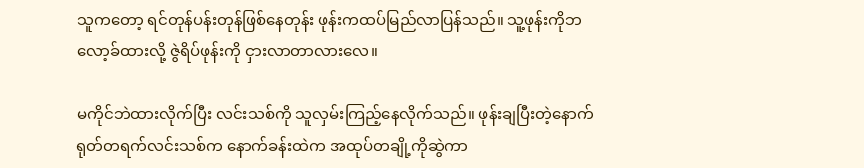သူကတော့ ရင်တုန်ပန်းတုန်ဖြစ်နေတုန်း ဖုန်းကထပ်မြည်လာပြန်သည်။ သူ့ဖုန်းကိုဘလော့ခ်ထားလို့ ဇွဲရိပ်ဖုန်းကို ငှားလာတာလားလေ။

မကိုင်ဘဲထားလိုက်ပြီး လင်းသစ်ကို သူလှမ်းကြည့်နေလိုက်သည်။ ဖုန်းချပြီးတဲ့နောက် ရုတ်တရက်လင်းသစ်က နောက်ခန်းထဲက အထုပ်တချို့ကိုဆွဲကာ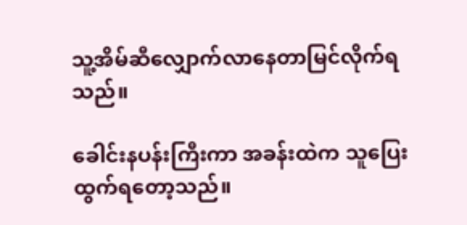သူ့အိမ်ဆီလျှောက်လာနေတာမြင်လိုက်ရသည်။

ခေါင်းနပန်းကြီးကာ အခန်းထဲက သူပြေးထွက်ရတော့သည်။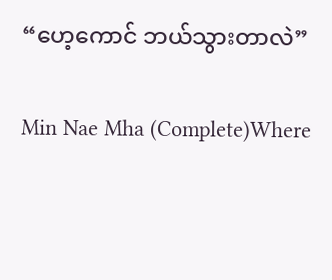“ဟေ့ကောင် ဘယ်သွားတာလဲ”

Min Nae Mha (Complete)Where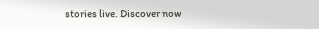stories live. Discover now